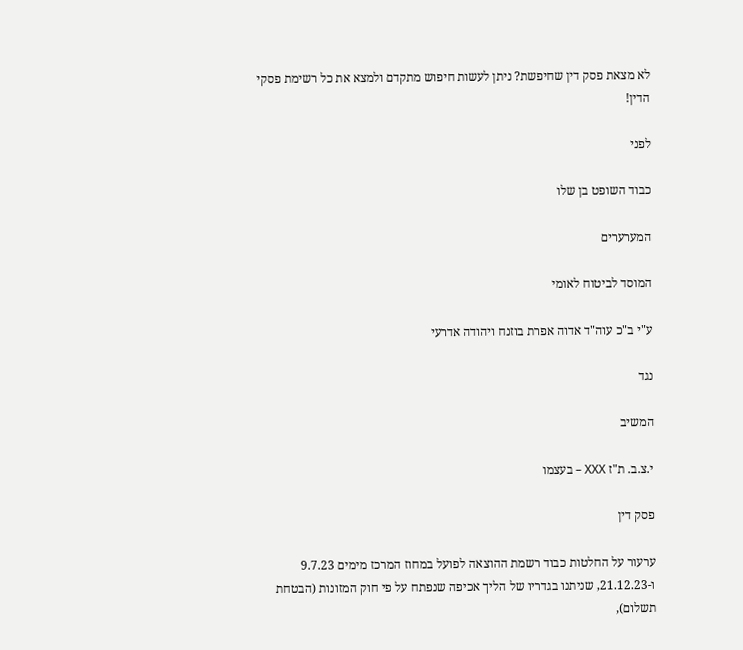לא מצאת פסק דין שחיפשת? ניתן לעשות חיפוש מתקדם ולמצא את כל רשימת פסקי הדין!

לפני

כבוד השופט בן שלו

המערערים

המוסד לביטוח לאומי

ע"י ב"כ עוה"ד אדוה אפרת בוזנח ויהודה אדרעי

נגד

המשיב

י.צ.ב. ת"ז XXX – בעצמו

פסק דין

ערעור על החלטות כבוד רשמת ההוצאה לפועל במחוז המרכז מימים 9.7.23 ו-21.12.23, שניתנו בגדריו של הליך אכיפה שנפתח על פי חוק המזונות (הבטחת תשלום),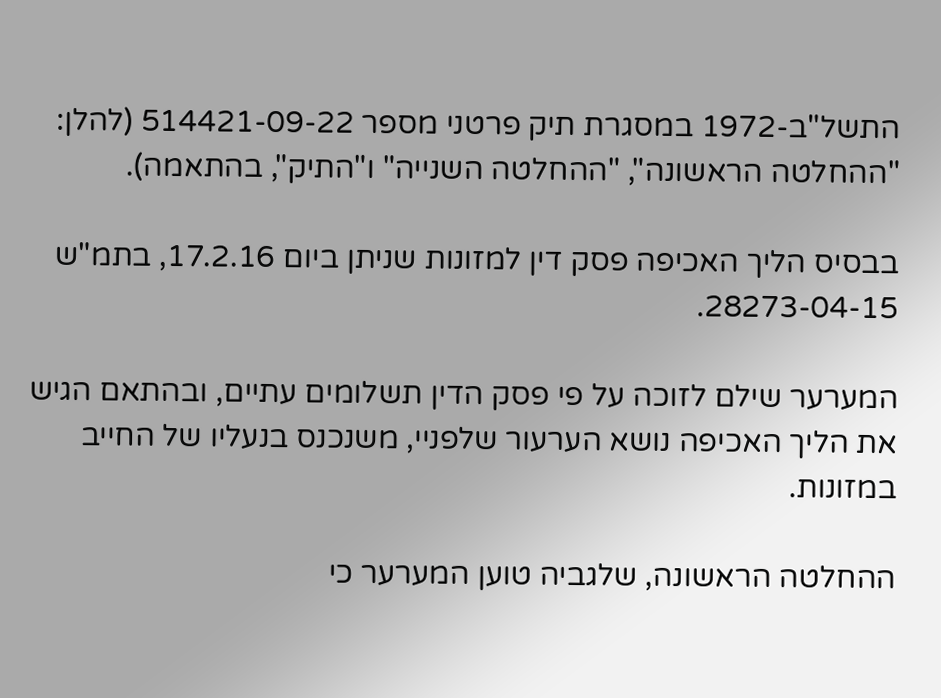התשל"ב-1972 במסגרת תיק פרטני מספר 514421-09-22 (להלן: "ההחלטה הראשונה", "ההחלטה השנייה" ו"התיק", בהתאמה).

בבסיס הליך האכיפה פסק דין למזונות שניתן ביום 17.2.16, בתמ"ש 28273-04-15.

המערער שילם לזוכה על פי פסק הדין תשלומים עתיים, ובהתאם הגיש את הליך האכיפה נושא הערעור שלפניי, משנכנס בנעליו של החייב במזונות.

ההחלטה הראשונה, שלגביה טוען המערער כי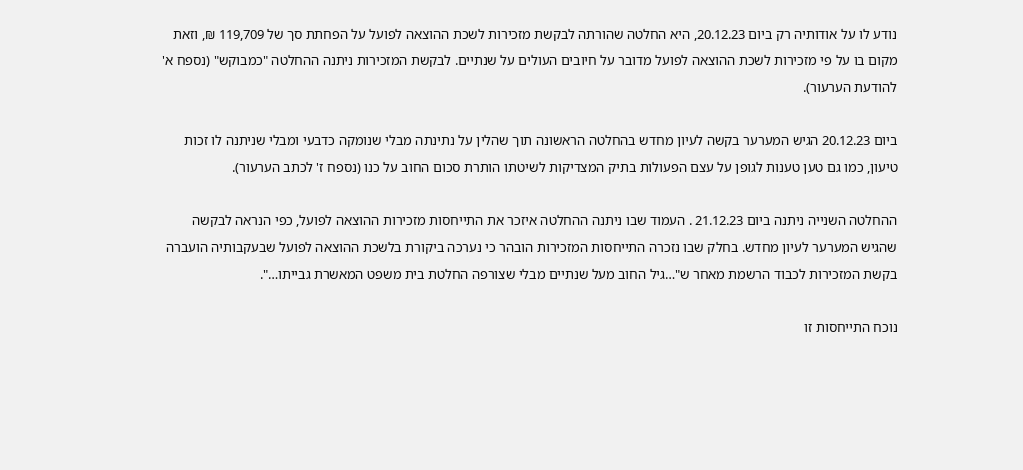נודע לו על אודותיה רק ביום 20.12.23, היא החלטה שהורתה לבקשת מזכירות לשכת ההוצאה לפועל על הפחתת סך של 119,709 ₪, וזאת מקום בו על פי מזכירות לשכת ההוצאה לפועל מדובר על חיובים העולים על שנתיים. לבקשת המזכירות ניתנה ההחלטה "כמבוקש" (נספח א' להודעת הערעור).

ביום 20.12.23 הגיש המערער בקשה לעיון מחדש בהחלטה הראשונה תוך שהלין על נתינתה מבלי שנומקה כדבעי ומבלי שניתנה לו זכות טיעון, כמו גם טען טענות לגופן על עצם הפעולות בתיק המצדיקות לשיטתו הותרת סכום החוב על כנו (נספח ז' לכתב הערעור).

ההחלטה השנייה ניתנה ביום 21.12.23 . העמוד שבו ניתנה ההחלטה איזכר את התייחסות מזכירות ההוצאה לפועל, כפי הנראה לבקשה שהגיש המערער לעיון מחדש. בחלק שבו נזכרה התייחסות המזכירות הובהר כי נערכה ביקורת בלשכת ההוצאה לפועל שבעקבותיה הועברה בקשת המזכירות לכבוד הרשמת מאחר ש"…גיל החוב מעל שנתיים מבלי שצורפה החלטת בית משפט המאשרת גבייתו…".

נוכח התייחסות זו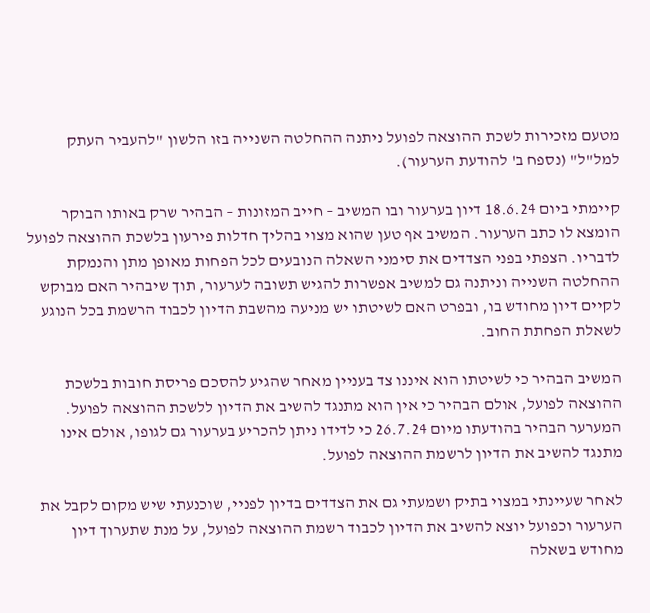מטעם מזכירות לשכת ההוצאה לפועל ניתנה ההחלטה השנייה בזו הלשון "להעביר העתק למל"ל" (נספח ב' להודעת הערעור).

קיימתי ביום 18.6.24 דיון בערעור ובו המשיב – חייב המזונות – הבהיר שרק באותו הבוקר הומצא לו כתב הערעור. המשיב אף טען שהוא מצוי בהליך חדלות פירעון בלשכת ההוצאה לפועל לדבריו. הצפתי בפני הצדדים את סימני השאלה הנובעים לכל הפחות מאופן מתן והנמקת ההחלטה השנייה וניתנה גם למשיב אפשרות להגיש תשובה לערעור, תוך שיבהיר האם מבוקש לקיים דיון מחודש בו, ובפרט האם לשיטתו יש מניעה מהשבת הדיון לכבוד הרשמת בכל הנוגע לשאלת הפחתת החוב.

המשיב הבהיר כי לשיטתו הוא איננו צד בעניין מאחר שהגיע להסכם פריסת חובות בלשכת ההוצאה לפועל, אולם הבהיר כי אין הוא מתנגד להשיב את הדיון ללשכת ההוצאה לפועל. המערער הבהיר בהודעתו מיום 26.7.24 כי לדידו ניתן להכריע בערעור גם לגופו, אולם אינו מתנגד להשיב את הדיון לרשמת ההוצאה לפועל.

לאחר שעיינתי במצוי בתיק ושמעתי גם את הצדדים בדיון לפניי, שוכנעתי שיש מקום לקבל את הערעור וכפועל יוצא להשיב את הדיון לכבוד רשמת ההוצאה לפועל, על מנת שתערוך דיון מחודש בשאלה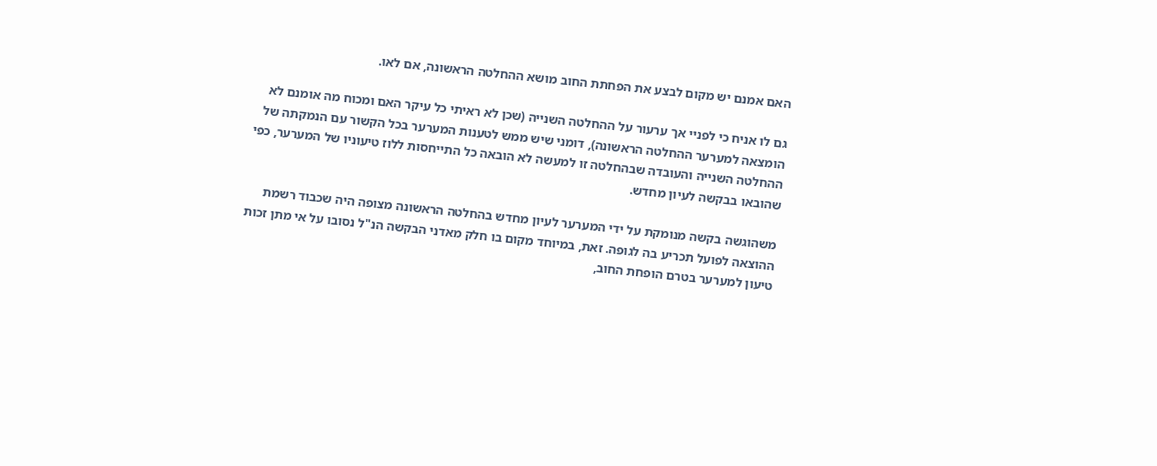האם אמנם יש מקום לבצע את הפחתת החוב מושא ההחלטה הראשונה, אם לאו.

גם לו אניח כי לפניי אך ערעור על ההחלטה השנייה (שכן לא ראיתי כל עיקר האם ומכוח מה אומנם לא הומצאה למערער ההחלטה הראשונה), דומני שיש ממש לטענות המערער בכל הקשור עם הנמקתה של ההחלטה השנייה והעובדה שבהחלטה זו למעשה לא הובאה כל התייחסות ללוז טיעוניו של המערער, כפי שהובאו בבקשה לעיון מחדש.

משהוגשה בקשה מנומקת על ידי המערער לעיון מחדש בהחלטה הראשונה מצופה היה שכבוד רשמת ההוצאה לפועל תכריע בה לגופה. זאת, במיוחד מקום בו חלק מאדני הבקשה הנ"ל נסובו על אי מתן זכות טיעון למערער בטרם הופחת החוב,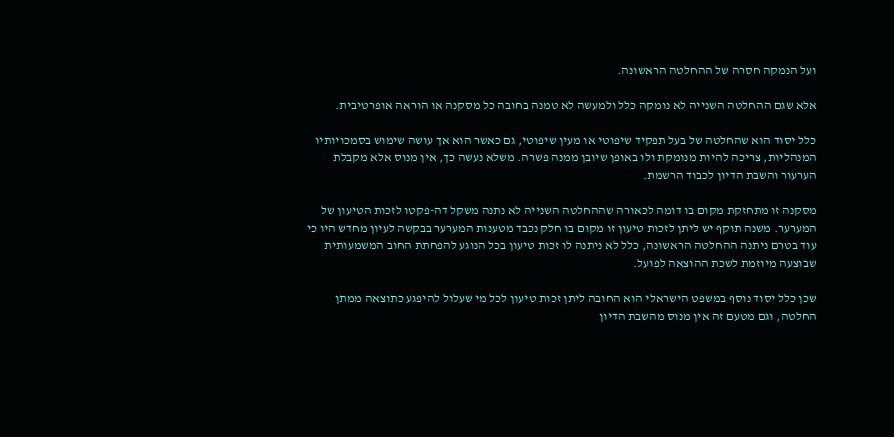ועל הנמקה חסרה של ההחלטה הראשונה.

אלא שגם ההחלטה השנייה לא נומקה כלל ולמעשה לא טמנה בחובה כל מסקנה או הוראה אופרטיבית.

כלל יסוד הוא שהחלטה של בעל תפקיד שיפוטי או מעין שיפוטי, גם כאשר הוא אך עושה שימוש בסמכויותיו המנהליות, צריכה להיות מנומקת ולו באופן שיובן ממנה פשרה. משלא נעשה כך, אין מנוס אלא מקבלת הערעור והשבת הדיון לכבוד הרשמת.

מסקנה זו מתחזקת מקום בו דומה לכאורה שההחלטה השנייה לא נתנה משקל דה-פקטו לזכות הטיעון של המערער. משנה תוקף יש ליתן לזכות טיעון זו מקום בו חלק נכבד מטענות המערער בבקשה לעיון מחדש היו כי עוד בטרם ניתנה ההחלטה הראשונה, כלל לא ניתנה לו זכות טיעון בכל הנוגע להפחתת החוב המשמעותית שבוצעה מיוזמת לשכת ההוצאה לפועל.

שכן כלל יסוד נוסף במשפט הישראלי הוא החובה ליתן זכות טיעון לכל מי שעלול להיפגע כתוצאה ממתן החלטה, וגם מטעם זה אין מנוס מהשבת הדיון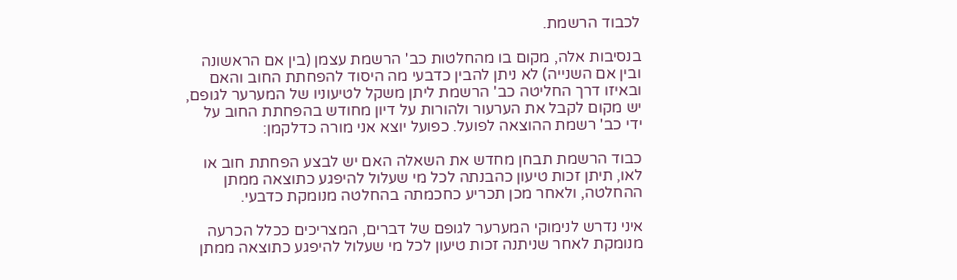לכבוד הרשמת.

בנסיבות אלה, מקום בו מהחלטות כב' הרשמת עצמן (בין אם הראשונה ובין אם השנייה) לא ניתן להבין כדבעי מה היסוד להפחתת החוב והאם ובאיזו דרך החליטה כב' הרשמת ליתן משקל לטיעוניו של המערער לגופם, יש מקום לקבל את הערעור ולהורות על דיון מחודש בהפחתת החוב על ידי כב' רשמת ההוצאה לפועל. כפועל יוצא אני מורה כדלקמן:

כבוד הרשמת תבחן מחדש את השאלה האם יש לבצע הפחתת חוב או לאו, תיתן זכות טיעון כהבנתה לכל מי שעלול להיפגע כתוצאה ממתן ההחלטה, ולאחר מכן תכריע כחכמתה בהחלטה מנומקת כדבעי.

איני נדרש לנימוקי המערער לגופם של דברים, המצריכים ככלל הכרעה מנומקת לאחר שניתנה זכות טיעון לכל מי שעלול להיפגע כתוצאה ממתן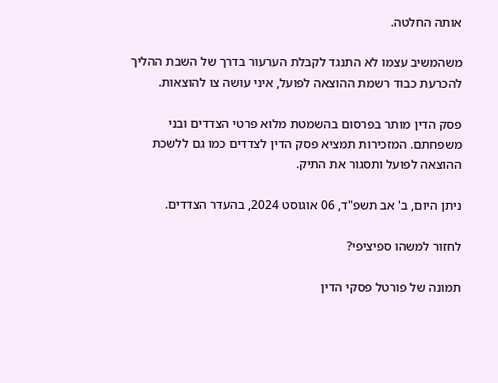אותה החלטה.

משהמשיב עצמו לא התנגד לקבלת הערעור בדרך של השבת ההליך להכרעת כבוד רשמת ההוצאה לפועל, איני עושה צו להוצאות.

פסק הדין מותר בפרסום בהשמטת מלוא פרטי הצדדים ובני משפחתם. המזכירות תמציא פסק הדין לצדדים כמו גם ללשכת ההוצאה לפועל ותסגור את התיק.

ניתן היום, ב' אב תשפ"ד, 06 אוגוסט 2024, בהעדר הצדדים.

לחזור למשהו ספיציפי?

תמונה של פורטל פסקי הדין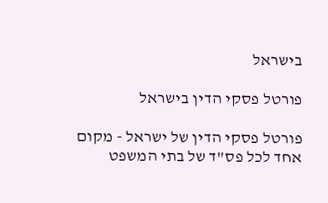בישראל

פורטל פסקי הדין בישראל

פורטל פסקי הדין של ישראל - מקום אחד לכל פס"ד של בתי המשפט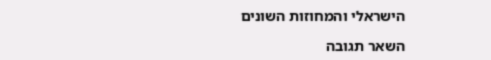הישראלי והמחוזות השונים

השאר תגובה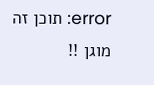error: תוכן זה מוגן !!